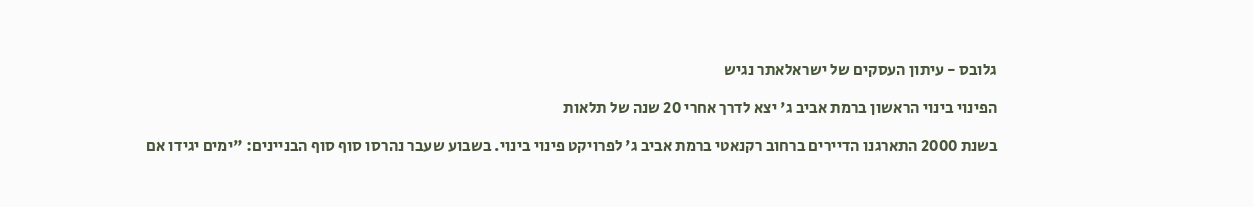גלובס - עיתון העסקים של ישראלאתר נגיש

הפינוי בינוי הראשון ברמת אביב ג' יצא לדרך אחרי 20 שנה של תלאות

בשנת 2000 התארגנו הדיירים ברחוב רקנאטי ברמת אביב ג' לפרויקט פינוי בינוי. בשבוע שעבר נהרסו סוף סוף הבניינים: "ימים יגידו אם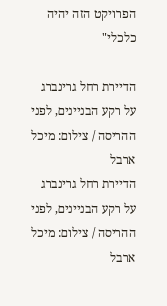הפרויקט הזה יהיה כלכלי"

הדיירת רחל גרינברג על רקע הבניינים, לפני ההריסה / צילום: מיכל ארבל
הדיירת רחל גרינברג על רקע הבניינים, לפני ההריסה / צילום: מיכל ארבל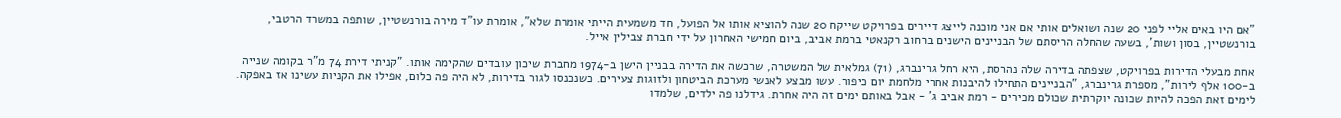"אם היו באים אליי לפני 20 שנה ושואלים אותי אם אני מוכנה לייצג דיירים בפרויקט שייקח 20 שנה להוציא אותו אל הפועל, חד משמעית הייתי אומרת שלא", אומרת עו"ד מירה בורנשטיין, שותפה במשרד הרטבי, בורנשטיין, בסון ושות', בשעה שהחלה הריסתם של הבניינים הישנים ברחוב רקנאטי ברמת אביב, ביום חמישי האחרון על ידי חברת צבילין אייל.

אחת מבעלי הדירות בפרויקט, שצפתה בדירה שלה נהרסת, היא רחל גרינברג, (71) גמלאית של המשטרה, שרכשה את הדירה בבניין הישן ב-1974 מחברת שיכון עובדים שהקימה אותו. "קניתי דירת 74 מ"ר בקומה שנייה ב-100 אלף לירות", מספרת גרינברג, "הבניינים התחילו להיבנות אחרי מלחמת יום כיפור. עשו מבצע לאנשי מערכת הביטחון ולזוגות צעירים. כשנכנסו לגור בדירות, לא היה פה כלום, אפילו את הקניות עשינו אז באפקה. לימים זאת הפכה להיות שכונה יוקרתית שכולם מכירים - רמת אביב ג' - אבל באותם ימים זה היה אחרת. גידלנו פה ילדים, שלמדו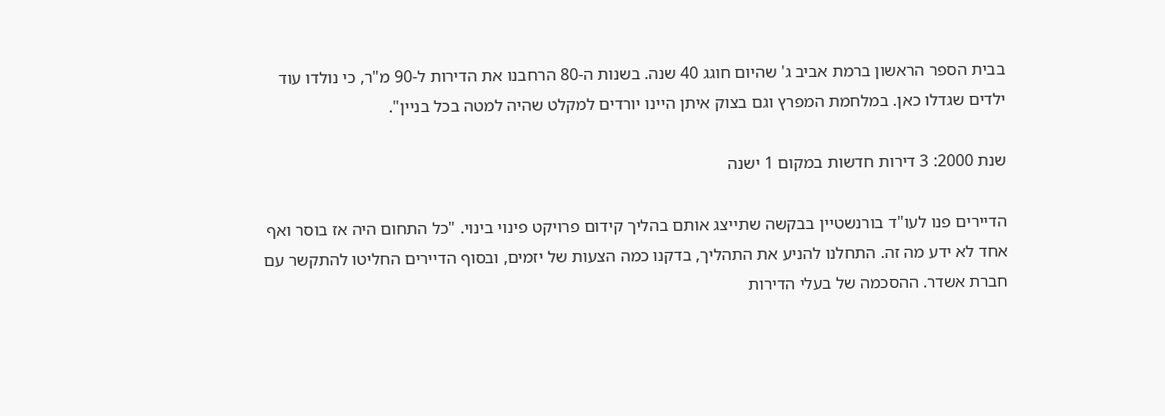בבית הספר הראשון ברמת אביב ג' שהיום חוגג 40 שנה. בשנות ה-80 הרחבנו את הדירות ל-90 מ"ר, כי נולדו עוד ילדים שגדלו כאן. במלחמת המפרץ וגם בצוק איתן היינו יורדים למקלט שהיה למטה בכל בניין".

שנת 2000: 3 דירות חדשות במקום 1 ישנה

הדיירים פנו לעו"ד בורנשטיין בבקשה שתייצג אותם בהליך קידום פרויקט פינוי בינוי. "כל התחום היה אז בוסר ואף אחד לא ידע מה זה. התחלנו להניע את התהליך, בדקנו כמה הצעות של יזמים, ובסוף הדיירים החליטו להתקשר עם חברת אשדר. ההסכמה של בעלי הדירות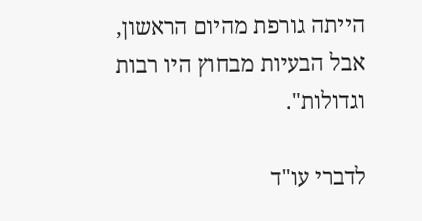הייתה גורפת מהיום הראשון, אבל הבעיות מבחוץ היו רבות וגדולות".

לדברי עו"ד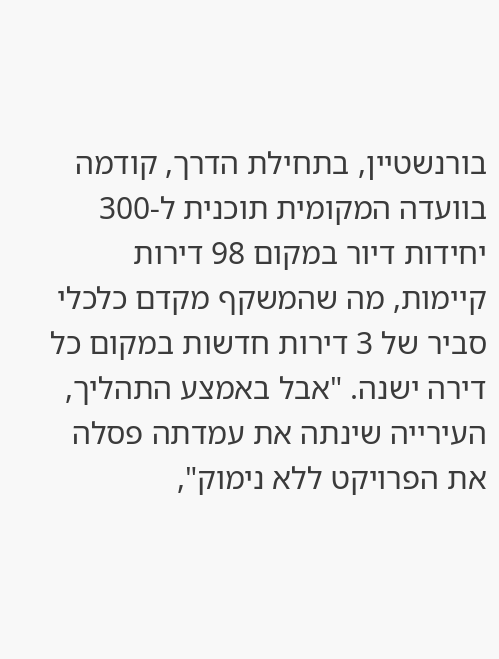בורנשטיין, בתחילת הדרך, קודמה בוועדה המקומית תוכנית ל-300 יחידות דיור במקום 98 דירות קיימות, מה שהמשקף מקדם כלכלי סביר של 3 דירות חדשות במקום כל דירה ישנה. "אבל באמצע התהליך, העירייה שינתה את עמדתה פסלה את הפרויקט ללא נימוק",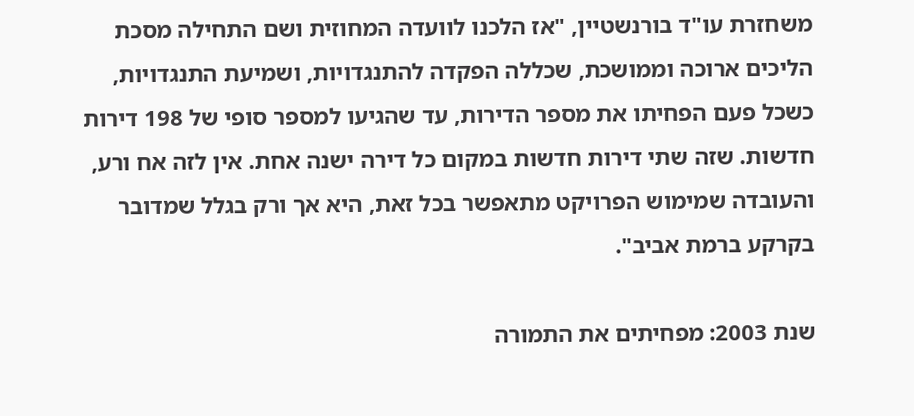משחזרת עו"ד בורנשטיין, "אז הלכנו לוועדה המחוזית ושם התחילה מסכת הליכים ארוכה וממושכת, שכללה הפקדה להתנגדויות, ושמיעת התנגדויות, כשכל פעם הפחיתו את מספר הדירות, עד שהגיעו למספר סופי של 198 דירות חדשות. שזה שתי דירות חדשות במקום כל דירה ישנה אחת. אין לזה אח ורע, והעובדה שמימוש הפרויקט מתאפשר בכל זאת, היא אך ורק בגלל שמדובר בקרקע ברמת אביב".

שנת 2003: מפחיתים את התמורה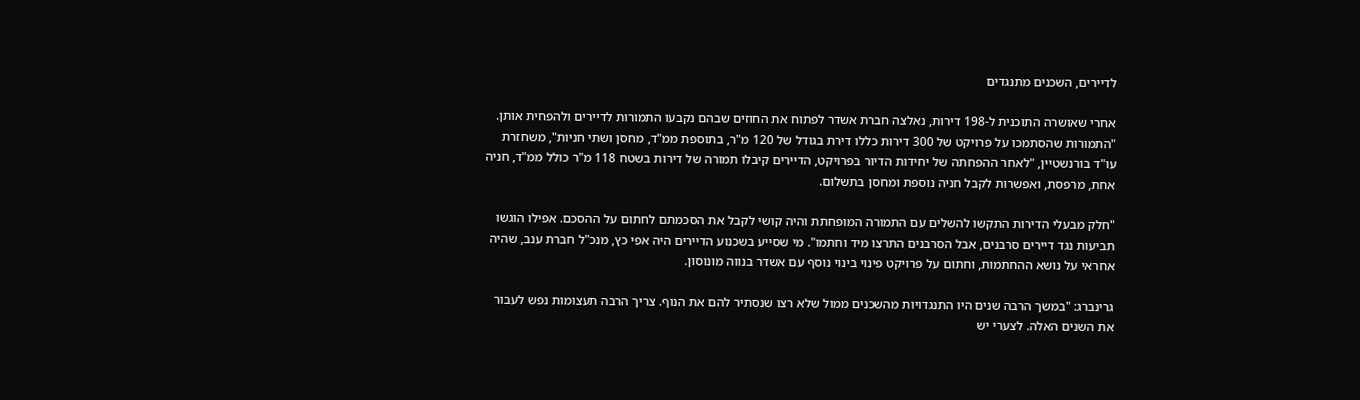לדיירים, השכנים מתנגדים

אחרי שאושרה התוכנית ל-198 דירות, נאלצה חברת אשדר לפתוח את החוזים שבהם נקבעו התמורות לדיירים ולהפחית אותן. "התמורות שהסתמכו על פרויקט של 300 דירות כללו דירת בגודל של 120 מ"ר, בתוספת ממ"ד, מחסן ושתי חניות", משחזרת עו"ד בורנשטיין, "לאחר ההפחתה של יחידות הדיור בפרויקט, הדיירים קיבלו תמורה של דירות בשטח 118 מ"ר כולל ממ"ד, חניה אחת, מרפסת, ואפשרות לקבל חניה נוספת ומחסן בתשלום.

"חלק מבעלי הדירות התקשו להשלים עם התמורה המופחתת והיה קושי לקבל את הסכמתם לחתום על ההסכם. אפילו הוגשו תביעות נגד דיירים סרבנים, אבל הסרבנים התרצו מיד וחתמו". מי שסייע בשכנוע הדיירים היה אפי כץ, מנכ"ל חברת ענב, שהיה אחראי על נושא ההחתמות, וחתום על פרויקט פינוי בינוי נוסף עם אשדר בנווה מונוסון.

גרינברג: "במשך הרבה שנים היו התנגדויות מהשכנים ממול שלא רצו שנסתיר להם את הנוף. צריך הרבה תעצומות נפש לעבור את השנים האלה. לצערי יש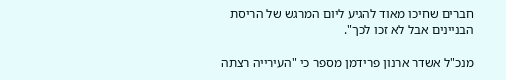חברים שחיכו מאוד להגיע ליום המרגש של הריסת הבניינים אבל לא זכו לכך".

מנכ"ל אשדר ארנון פרידמן מספר כי "העירייה רצתה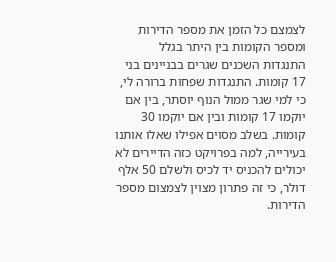לצמצם כל הזמן את מספר הדירות ומספר הקומות בין היתר בגלל התנגדות השכנים שגרים בבניינים בני 17 קומות. התנגדות שפחות ברורה לי, כי למי שגר ממול הנוף יוסתר, בין אם יוקמו 17 קומות ובין אם יוקמו 30 קומות. בשלב מסוים אפילו שאלו אותנו בעירייה, למה בפרויקט כזה הדיירים לא יכולים להכניס יד לכיס ולשלם 50 אלף דולר, כי זה פתרון מצוין לצמצום מספר הדירות.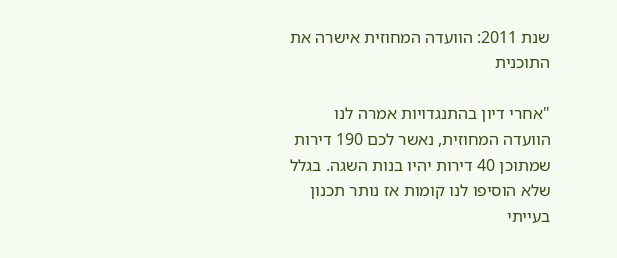שנת 2011: הוועדה המחוזית אישרה את התוכנית

"אחרי דיון בהתנגדויות אמרה לנו הוועדה המחוזית, נאשר לכם 190 דירות שמתוכן 40 דירות יהיו בנות השגה. בגלל שלא הוסיפו לנו קומות אז נותר תכנון בעייתי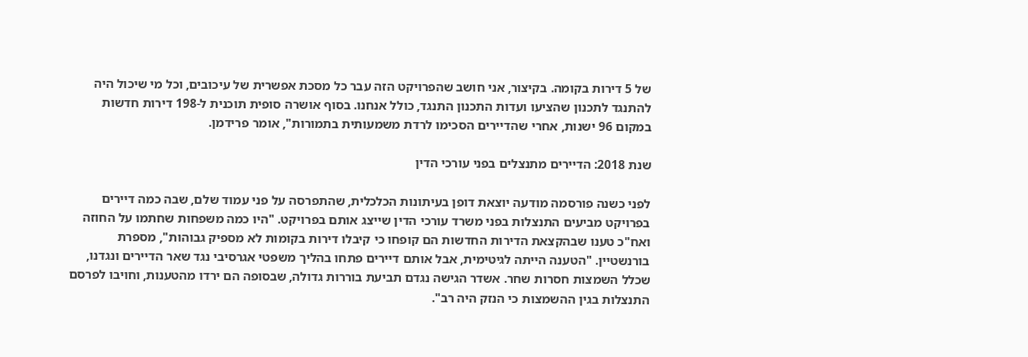של 5 דירות בקומה. בקיצור, אני חושב שהפרויקט הזה עבר כל מסכת אפשרית של עיכובים, וכל מי שיכול היה להתנגד לתכנון שהציעו ועדות התכנון התנגד, כולל אנחנו. בסוף אושרה סופית תוכנית ל-198 דירות חדשות במקום 96 ישנות, אחרי שהדיירים הסכימו לרדת משמעותית בתמורות", אומר פרידמן.

שנת 2018: הדיירים מתנצלים בפני עורכי הדין

לפני כשנה פורסמה מודעה יוצאת דופן בעיתונות הכלכלית, שהתפרסה על פני עמוד שלם, שבה כמה דיירים בפרויקט מביעים התנצלות בפני משרד עורכי הדין שייצג אותם בפרויקט. "היו כמה משפחות שחתמו על החוזה ואח"כ טענו שבהקצאת הדירות החדשות הם קופחו כי קיבלו דירות בקומות לא מספיק גבוהות", מספרת בורנשטיין. "הטענה הייתה לגיטימית, אבל אותם דיירים פתחו בהליך משפטי אגרסיבי נגד שאר הדיירים ונגדנו, שכלל השמצות חסרות שחר. אשדר הגישה נגדם תביעת בוררות גדולה, שבסופה הם ירדו מהטענות, וחויבו לפרסם התנצלות בגין ההשמצות כי הנזק היה רב".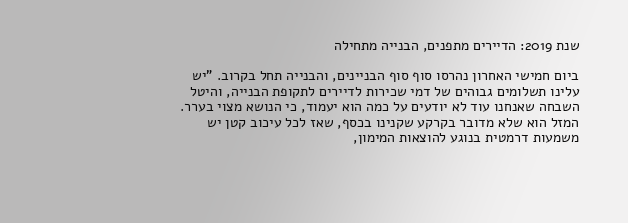שנת 2019: הדיירים מתפנים, הבנייה מתחילה

ביום חמישי האחרון נהרסו סוף סוף הבניינים, והבנייה תחל בקרוב. "יש עלינו תשלומים גבוהים של דמי שכירות לדיירים לתקופת הבנייה, והיטל השבחה שאנחנו עוד לא יודעים על כמה הוא יעמוד, כי הנושא מצוי בערר. המזל הוא שלא מדובר בקרקע שקנינו בכסף, שאז לכל עיכוב קטן יש משמעות דרמטית בנוגע להוצאות המימון,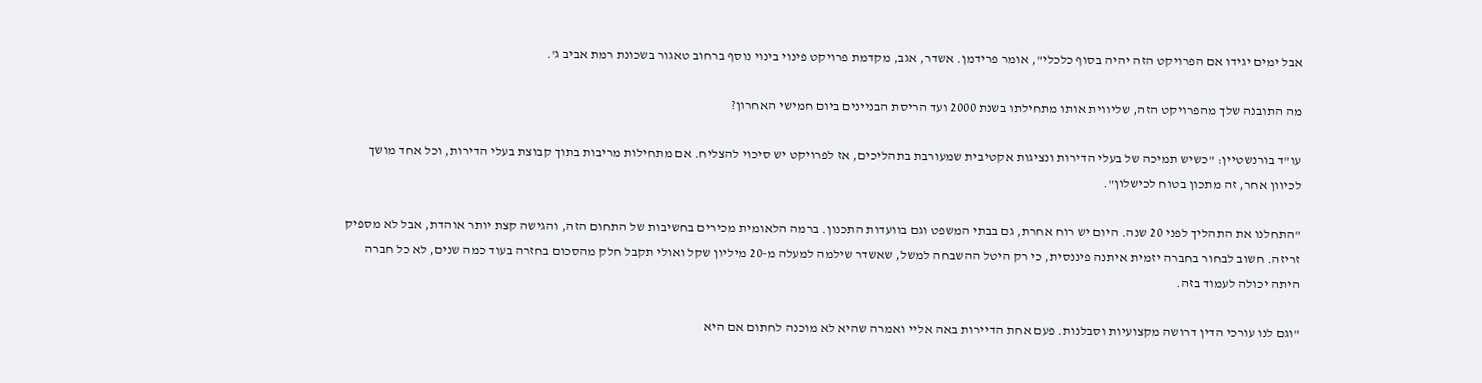אבל ימים יגידו אם הפרויקט הזה יהיה בסוף כלכלי", אומר פרידמן. אשדר, אגב, מקדמת פרויקט פינוי בינוי נוסף ברחוב טאגור בשכונת רמת אביב ג'.

מה התובנה שלך מהפרויקט הזה, שליווית אותו מתחילתו בשנת 2000 ועד הריסת הבניינים ביום חמישי האחרון?

עו"ד בורנשטיין: "כשיש תמיכה של בעלי הדירות ונציגות אקטיבית שמעורבת בתהליכים, אז לפרויקט יש סיכוי להצליח. אם מתחילות מריבות בתוך קבוצת בעלי הדירות, וכל אחד מושך לכיוון אחר, זה מתכון בטוח לכישלון".

"התחלנו את התהליך לפני 20 שנה. היום יש רוח אחרת, גם בבתי המשפט וגם בוועדות התכנון. ברמה הלאומית מכירים בחשיבות של התחום הזה, והגישה קצת יותר אוהדת, אבל לא מספיק זריזה. חשוב לבחור בחברה יזמית איתנה פיננסית, כי רק היטל ההשבחה למשל, שאשדר שילמה למעלה מ-20 מיליון שקל ואולי תקבל חלק מהסכום בחזרה בעוד כמה שנים, לא כל חברה היתה יכולה לעמוד בזה.

"וגם לנו עורכי הדין דרושה מקצועיות וסבלנות. פעם אחת הדיירות באה אליי ואמרה שהיא לא מוכנה לחתום אם היא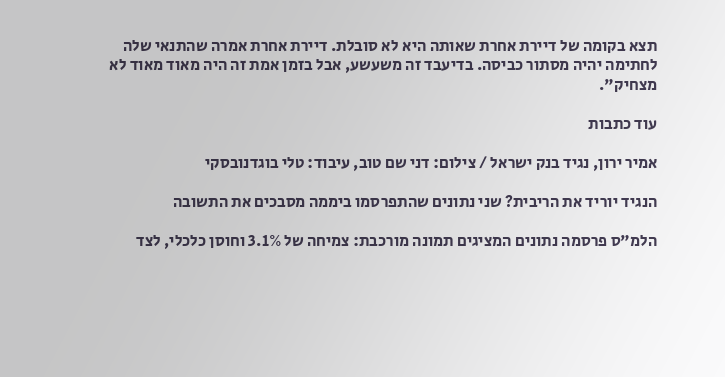תצא בקומה של דיירת אחרת שאותה היא לא סובלת. דיירת אחרת אמרה שהתנאי שלה לחתימה יהיה מסתור כביסה. בדיעבד זה משעשע, אבל בזמן אמת זה היה מאוד מאוד לא מצחיק".

עוד כתבות

אמיר ירון, נגיד בנק ישראל / צילום: דני שם טוב, עיבוד: טלי בוגדנובסקי

הנגיד יוריד את הריבית? שני נתונים שהתפרסמו ביממה מסבכים את התשובה

הלמ"ס פרסמה נתונים המציגים תמונה מורכבת: צמיחה של 3.1% וחוסן כלכלי, לצד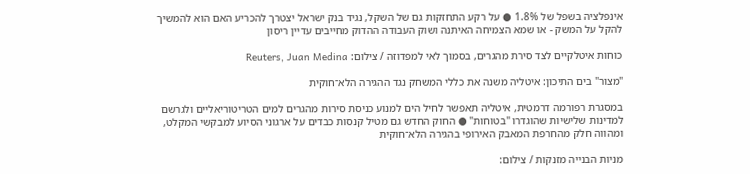אינפלציה בשפל של 1.8% ● על רקע התחזקות גם של השקל, נגיד בנק ישראל יצטרך להכריע האם הוא להמשיך להקל על המשק - או שמא הצמיחה האיתנה ושוק העבודה ההדוק מחייבים עדיין ריסון

כוחות איטלקיים לצד סירת מהגרים, בסמוך לאי למפדוזה / צילום: Reuters, Juan Medina

"מצור" בים התיכון: איטליה משנה את כללי המשחק נגד ההגירה הלא־חוקית

במסגרת רפורמה דרמטית, איטליה תאפשר לחיל הים למנוע כניסת סירות מהגרים למים הטריטוריאליים ולגרשם למדינות שלישיות שהוגדרו "בטוחות" ● החוק החדש גם מטיל קנסות כבדים על ארגוני הסיוע למבקשי המקלט, ומהווה חלק מהחרפת המאבק האירופי בהגירה הלא־חוקית

מניות הבנייה מזנקות / צילום: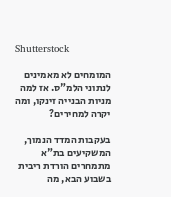Shutterstock

המומחים לא מאמינים לנתוני הלמ"ס. אז למה מניות הבנייה זינקו, ומה יקרה למחירים?

בעקבות המדד הנמוך, המשקיעים בת"א מתמחרים הורדת ריבית בשבוע הבא, מה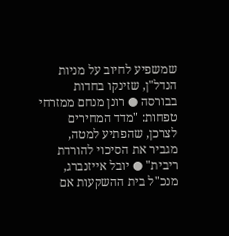שמשפיע לחיוב על מניות הנדל"ן, שזינקו בחדות בבורסה ● רונן מנחם ממזרחי טפחות: "מדד המחירים לצרכן, שהפתיע למטה, מגביר את הסיכוי להורדת ריבית" ● יובל אייזנברג, מנכ"ל בית ההשקעות אם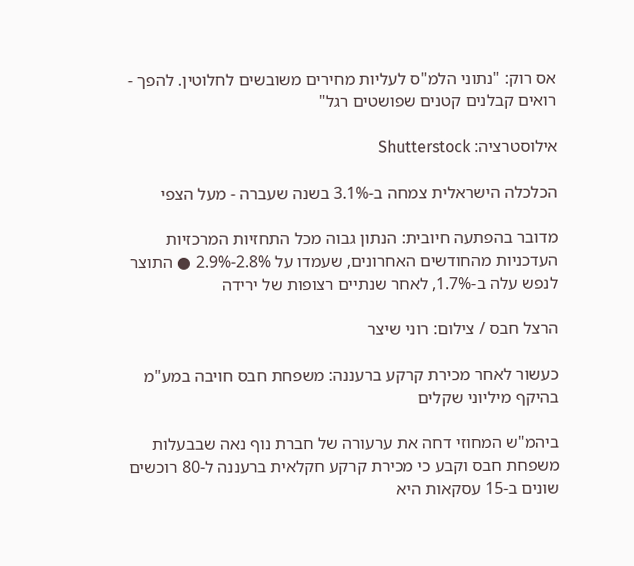אס רוק: "נתוני הלמ"ס לעליות מחירים משובשים לחלוטין. להפך - רואים קבלנים קטנים שפושטים רגל"

אילוסטרציה: Shutterstock

הכלכלה הישראלית צמחה ב-3.1% בשנה שעברה - מעל הצפי

מדובר בהפתעה חיובית: הנתון גבוה מכל התחזיות המרכזיות העדכניות מהחודשים האחרונים, שעמדו על 2.8%-2.9% ● התוצר לנפש עלה ב-1.7%, לאחר שנתיים רצופות של ירידה

הרצל חבס / צילום: רוני שיצר

כעשור לאחר מכירת קרקע ברעננה: משפחת חבס חויבה במע"מ בהיקף מיליוני שקלים

ביהמ"ש המחוזי דחה את ערעורה של חברת נוף נאה שבבעלות משפחת חבס וקבע כי מכירת קרקע חקלאית ברעננה ל-80 רוכשים שונים ב-15 עסקאות היא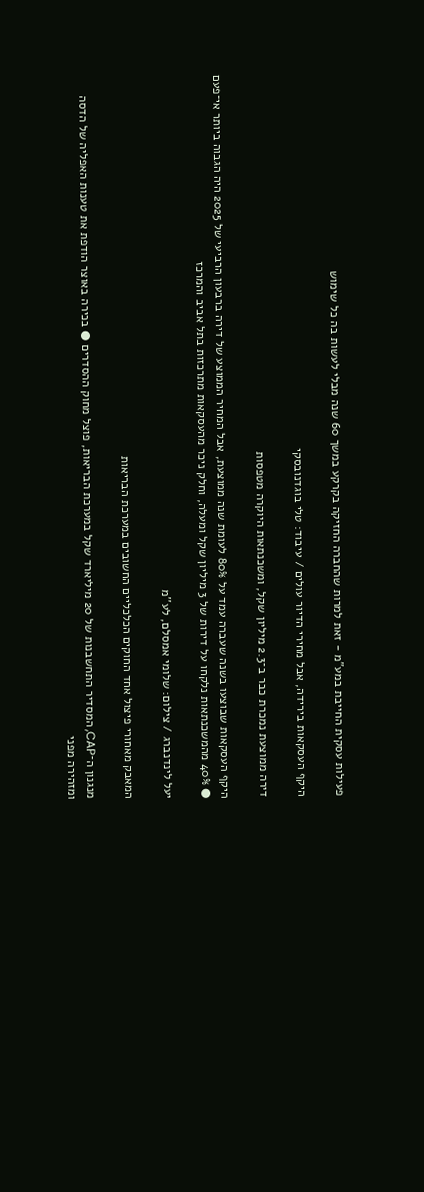פעילות עסקית החייבת במע"מ - זאת למרות שהחברה החזיקה בקרקע במשך 60 שנה מבלי לעשות בה כל שימוש

היקף העסקאות בירידה, אבל מחירי הדיור עולים / עיבוד: טלי בוגדנובסקי

דירה ממוצעת נמכרת כבר ב־2.3 מיליון שקל, ומשכנתאות היוקרה מטפסות

היקף העסקאות שבוצעו בשנה שעברה עמד על 80% לעומת שנה ממוצעת, אבל המחיר הממוצע של דירה ברבעון הרביעי של 2025 היה הגבוה ביותר אי־פעם ● 40% מהמשכנתאות נלקחו על דירות של 3 מיליון שקל ומעלה, וחלק ניכר מהעסקאות מתרכזות בתל אביב והמרכז

יעל לינדנברג / צילום: שלומי אמסלם, לע''מ

המאבק מאחורי פיצול אחד החוקים הכלכליים החשובים במערכת הבריאות

מנגנון ה־CAP, המסדיר התחשבנות של 20 מיליארד שקל במערכת הבריאות, פוצל מחוק ההסדרים ● בכירה באוצר הודפת את טענות האפליה של הדסה ומזהירה מפני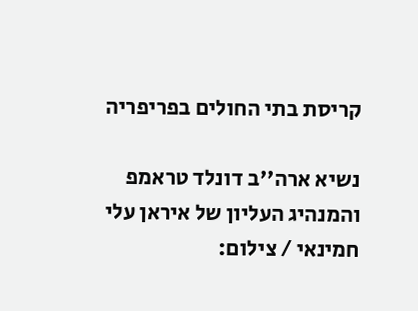קריסת בתי החולים בפריפריה

נשיא ארה''ב דונלד טראמפ והמנהיג העליון של איראן עלי חמינאי / צילום: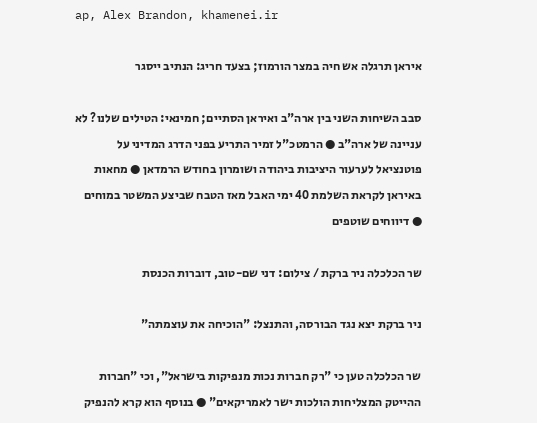ap, Alex Brandon, khamenei.ir

איראן תרגלה אש חיה במצר הורמוז; בצעד חריג: הנתיב ייסגר

סבב השיחות השני בין ארה"ב ואיראן הסתיים; חמינאי: הטילים שלנו? לא עניינה של ארה"ב ● הרמטכ"ל זמיר התריע בפני הדרג המדיני על פוטנציאל לערעור היציבות ביהודה ושומרון בחודש הרמדאן ● מחאות באיראן לקראת השלמת 40 ימי האבל מאז הטבח שביצע המשטר במוחים ● דיווחים שוטפים

שר הכלכלה ניר ברקת / צילום: דני שם-טוב, דוברות הכנסת

ניר ברקת יצא נגד הבורסה, והתנצל: "הוכיחה את עוצמתה"

שר הכלכלה טען כי "רק חברות נכות מנפיקות בישראל", וכי "חברות ההייטק המצליחות הולכות ישר לאמריקאים" ● בנוסף הוא קרא להנפיק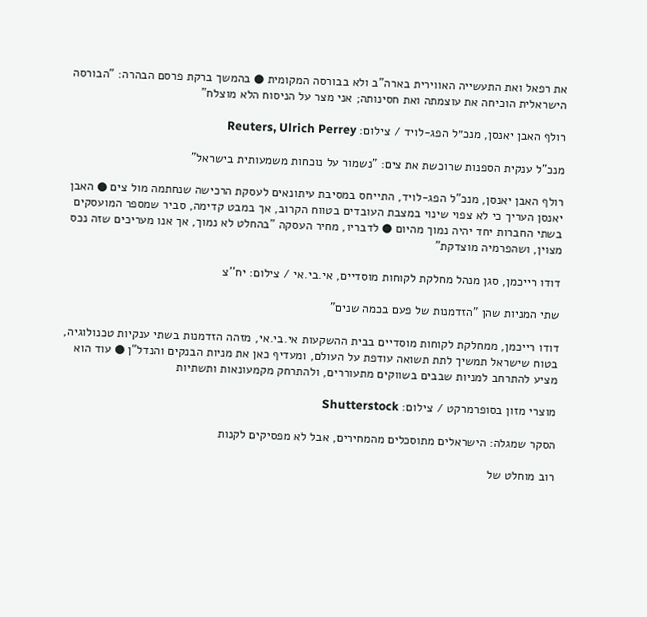את רפאל ואת התעשייה האווירית בארה"ב ולא בבורסה המקומית ● בהמשך ברקת פרסם הבהרה: "הבורסה הישראלית הוכיחה את עוצמתה ואת חסינותה; אני מצר על הניסוח הלא מוצלח"

רולף האבן יאנסן, מנכ״ל הפג-לויד / צילום: Reuters, Ulrich Perrey

מנכ"ל ענקית הספנות שרוכשת את צים: "נשמור על נוכחות משמעותית בישראל"

רולף האבן יאנסן, מנכ"ל הפג-לויד, התייחס במסיבת עיתונאים לעסקת הרכישה שנחתמה מול צים ● האבן יאנסן העריך כי לא צפוי שינוי במצבת העובדים בטווח הקרוב, אך במבט קדימה, סביר שמספר המועסקים בשתי החברות יחד יהיה נמוך מהיום ● לדבריו, מחיר העסקה "בהחלט לא נמוך, אך אנו מעריכים שזה נכס מצוין, ושהפרמיה מוצדקת"

דודו רייכמן, סגן מנהל מחלקת לקוחות מוסדיים, אי.בי.אי / צילום: יח''צ

שתי המניות שהן "הזדמנות של פעם בכמה שנים"

דודו רייכמן, ממחלקת לקוחות מוסדיים בבית ההשקעות אי.בי.אי, מזהה הזדמנות בשתי ענקיות טכנולוגיה, בטוח שישראל תמשיך לתת תשואה עודפת על העולם, ומעדיף כאן את מניות הבנקים והנדל"ן ● עוד הוא מציע להתרחב למניות שבבים בשווקים מתעוררים, ולהתרחק מקמעונאות ותשתיות

מוצרי מזון בסופרמרקט / צילום: Shutterstock

הסקר שמגלה: הישראלים מתוסכלים מהמחירים, אבל לא מפסיקים לקנות

רוב מוחלט של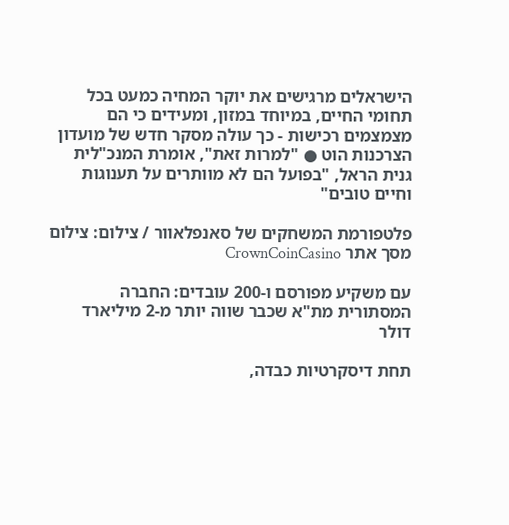הישראלים מרגישים את יוקר המחיה כמעט בכל תחומי החיים, במיוחד במזון, ומעידים כי הם מצמצמים רכישות - כך עולה מסקר חדש של מועדון הצרכנות הוט ● "למרות זאת", אומרת המנכ"לית גנית הראל, "בפועל הם לא מוותרים על תענוגות וחיים טובים"

פלטפורמת המשחקים של סאנפלאוור / צילום: צילום מסך אתר CrownCoinCasino

עם משקיע מפורסם ו-200 עובדים: החברה המסתורית מת"א שכבר שווה יותר מ-2 מיליארד דולר

תחת דיסקרטיות כבדה,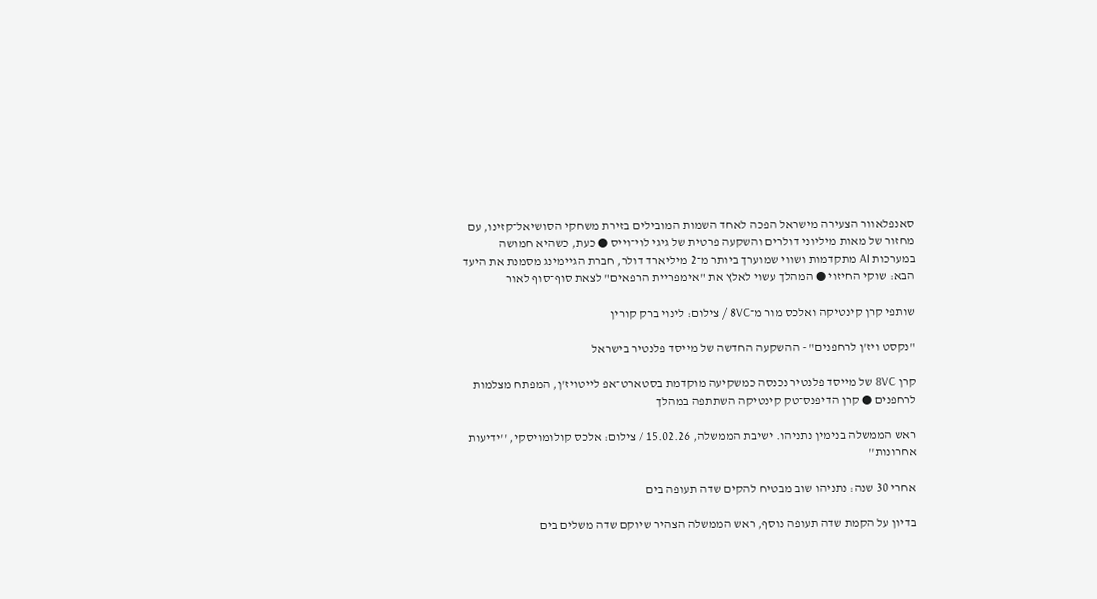סאנפלאוור הצעירה מישראל הפכה לאחד השמות המובילים בזירת משחקי הסושיאל־קזינו, עם מחזור של מאות מיליוני דולרים והשקעה פרטית של גיגי לוי־וייס ● כעת, כשהיא חמושה במערכות AI מתקדמות ושווי שמוערך ביותר מ־2 מיליארד דולר, חברת הגיימינג מסמנת את היעד הבא: שוקי החיזוי ● המהלך עשוי לאלץ את "אימפריית הרפאים" לצאת סוף־סוף לאור

שותפי קרן קינטיקה ואלכס מור מ־8VC / צילום: לינוי ברק קורין

"נקסט ויז'ן לרחפנים" - ההשקעה החדשה של מייסד פלנטיר בישראל

קרן 8VC של מייסד פלנטיר נכנסה כמשקיעה מוקדמת בסטארט־אפ לייטויז'ן, המפתח מצלמות לרחפנים ● קרן הדיפנס־טק קינטיקה השתתפה במהלך

ראש הממשלה בנימין נתניהו. ישיבת הממשלה, 15.02.26 / צילום: אלכס קולומויסקי, ''ידיעות אחרונות''

אחרי 30 שנה: נתניהו שוב מבטיח להקים שדה תעופה בים

בדיון על הקמת שדה תעופה נוסף, ראש הממשלה הצהיר שיוקם שדה משלים בים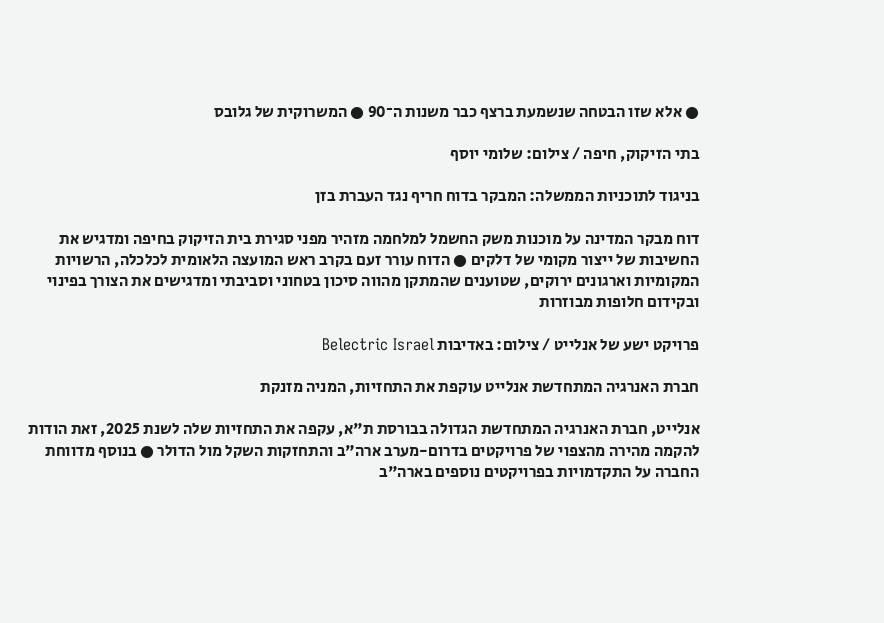● אלא שזו הבטחה שנשמעת ברצף כבר משנות ה־90 ● המשרוקית של גלובס

בתי הזיקוק, חיפה / צילום: שלומי יוסף

בניגוד לתוכניות הממשלה: המבקר בדוח חריף נגד העברת בזן

דוח מבקר המדינה על מוכנות משק החשמל למלחמה מזהיר מפני סגירת בית הזיקוק בחיפה ומדגיש את החשיבות של ייצור מקומי של דלקים ● הדוח עורר זעם בקרב ראש המועצה הלאומית לכלכלה, הרשויות המקומיות וארגונים ירוקים, שטוענים שהמתקן מהווה סיכון בטחוני וסביבתי ומדגישים את הצורך בפינוי ובקידום חלופות מבוזרות

פרויקט ישע של אנלייט / צילום: באדיבות Belectric Israel

חברת האנרגיה המתחדשת אנלייט עוקפת את התחזיות, המניה מזנקת

אנלייט, חברת האנרגיה המתחדשת הגדולה בבורסת ת"א, עקפה את התחזיות שלה לשנת 2025, זאת הודות להקמה מהירה מהצפוי של פרויקטים בדרום-מערב ארה"ב והתחזקות השקל מול הדולר ● בנוסף מדווחת החברה על התקדמויות בפרויקטים נוספים בארה"ב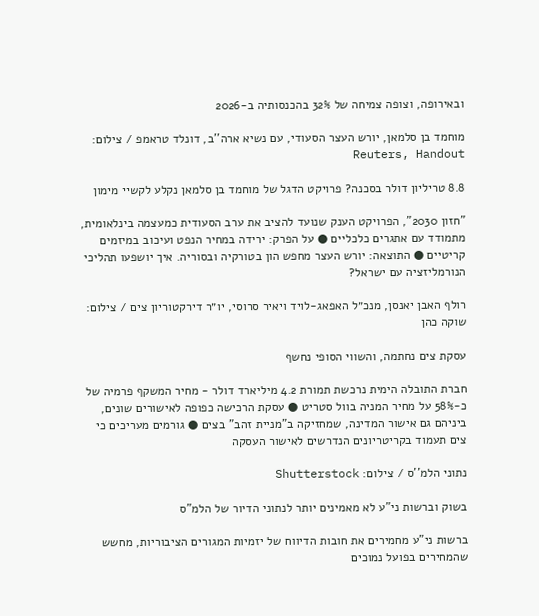ובאירופה, וצופה צמיחה של 32% בהכנסותיה ב-2026

מוחמד בן סלמאן, יורש העצר הסעודי, עם נשיא ארה''ב, דונלד טראמפ / צילום: Reuters, Handout

8.8 טריליון דולר בסכנה? פרויקט הדגל של מוחמד בן סלמאן נקלע לקשיי מימון

"חזון 2030", הפרויקט הענק שנועד להציב את ערב הסעודית כמעצמה בינלאומית, מתמודד עם אתגרים כלכליים ● על הפרק: ירידה במחיר הנפט ועיכוב במיזמים קריטיים ● התוצאה: יורש העצר מחפש הון בטורקיה ובסוריה. איך יושפעו תהליכי הנורמליזציה עם ישראל?

רולף האבן יאנסן, מנכ״ל האפאג-לויד ויאיר סרוסי, יו״ר דירקטוריון צים / צילום: שוקה כהן

עסקת צים נחתמה, והשווי הסופי נחשף

חברת התובלה הימית נרכשת תמורת 4.2 מיליארד דולר - מחיר המשקף פרמיה של כ-58% על מחיר המניה בוול סטריט ● עסקת הרכישה כפופה לאישורים שונים, ביניהם גם אישור המדינה, שמחזיקה ב"מניית זהב" בצים ● גורמים מעריכים כי צים תעמוד בקריטריונים הנדרשים לאישור העסקה

נתוני הלמ''ס / צילום: Shutterstock

בשוק וברשות ני"ע לא מאמינים יותר לנתוני הדיור של הלמ"ס

ברשות ני"ע מחמירים את חובות הדיווח של יזמיות המגורים הציבוריות, מחשש שהמחירים בפועל נמוכים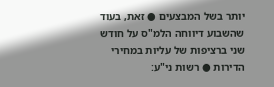יותר בשל המבצעים ● זאת, בעוד שהשבוע דיווחה הלמ"ס על חודש שני ברציפות של עליות במחירי הדירות ● רשות ני"ע: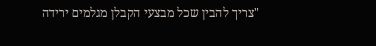"צריך להבין שכל מבצעי הקבלן מגלמים ירידה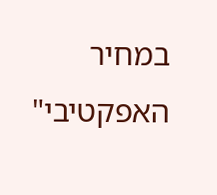במחיר האפקטיבי"